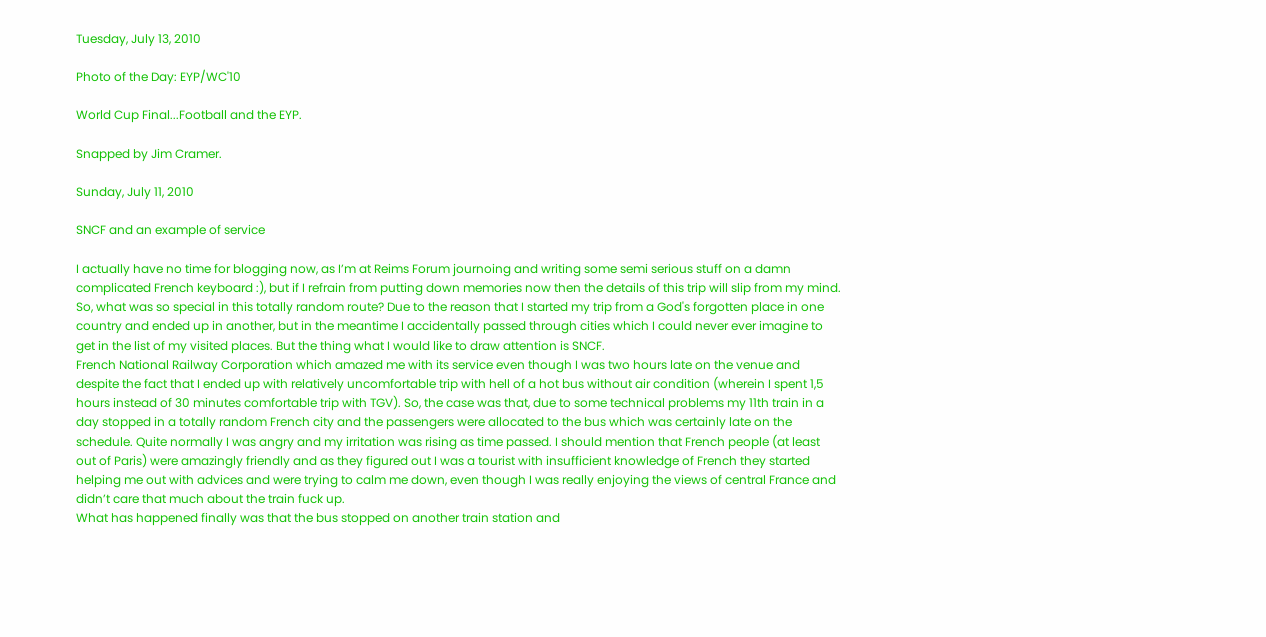Tuesday, July 13, 2010

Photo of the Day: EYP/WC'10

World Cup Final...Football and the EYP.

Snapped by Jim Cramer.

Sunday, July 11, 2010

SNCF and an example of service

I actually have no time for blogging now, as I’m at Reims Forum journoing and writing some semi serious stuff on a damn complicated French keyboard :), but if I refrain from putting down memories now then the details of this trip will slip from my mind. So, what was so special in this totally random route? Due to the reason that I started my trip from a God's forgotten place in one country and ended up in another, but in the meantime I accidentally passed through cities which I could never ever imagine to get in the list of my visited places. But the thing what I would like to draw attention is SNCF.
French National Railway Corporation which amazed me with its service even though I was two hours late on the venue and despite the fact that I ended up with relatively uncomfortable trip with hell of a hot bus without air condition (wherein I spent 1,5 hours instead of 30 minutes comfortable trip with TGV). So, the case was that, due to some technical problems my 11th train in a day stopped in a totally random French city and the passengers were allocated to the bus which was certainly late on the schedule. Quite normally I was angry and my irritation was rising as time passed. I should mention that French people (at least out of Paris) were amazingly friendly and as they figured out I was a tourist with insufficient knowledge of French they started helping me out with advices and were trying to calm me down, even though I was really enjoying the views of central France and didn’t care that much about the train fuck up.
What has happened finally was that the bus stopped on another train station and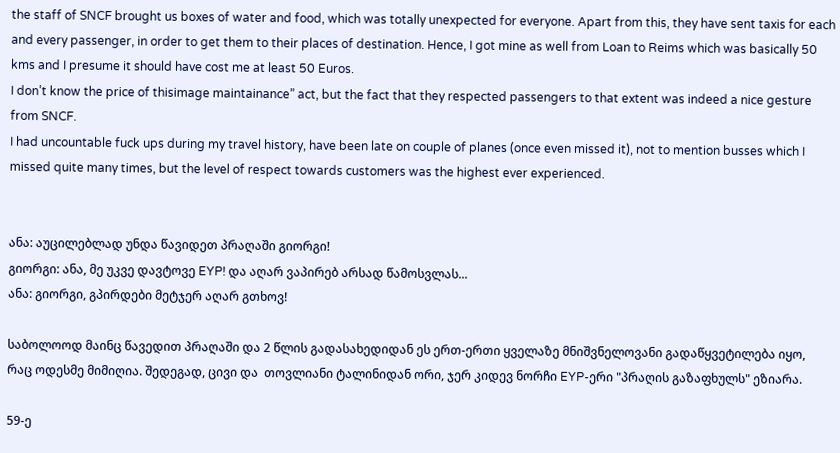the staff of SNCF brought us boxes of water and food, which was totally unexpected for everyone. Apart from this, they have sent taxis for each and every passenger, in order to get them to their places of destination. Hence, I got mine as well from Loan to Reims which was basically 50 kms and I presume it should have cost me at least 50 Euros.
I don’t know the price of thisimage maintainance” act, but the fact that they respected passengers to that extent was indeed a nice gesture from SNCF.
I had uncountable fuck ups during my travel history, have been late on couple of planes (once even missed it), not to mention busses which I missed quite many times, but the level of respect towards customers was the highest ever experienced.


ანა: აუცილებლად უნდა წავიდეთ პრაღაში გიორგი!
გიორგი: ანა, მე უკვე დავტოვე EYP! და აღარ ვაპირებ არსად წამოსვლას...
ანა: გიორგი, გპირდები მეტჯერ აღარ გთხოვ!

საბოლოოდ მაინც წავედით პრაღაში და 2 წლის გადასახედიდან ეს ერთ-ერთი ყველაზე მნიშვნელოვანი გადაწყვეტილება იყო, რაც ოდესმე მიმიღია. შედეგად, ცივი და  თოვლიანი ტალინიდან ორი, ჯერ კიდევ ნორჩი EYP-ერი "პრაღის გაზაფხულს" ეზიარა.

59-ე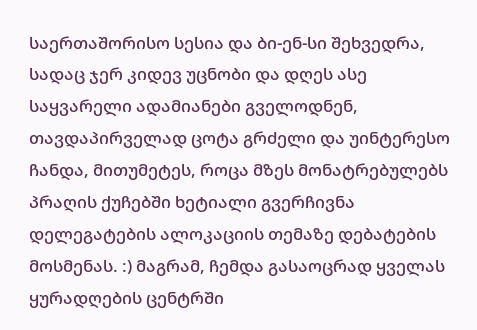საერთაშორისო სესია და ბი-ენ-სი შეხვედრა, სადაც ჯერ კიდევ უცნობი და დღეს ასე საყვარელი ადამიანები გველოდნენ, თავდაპირველად ცოტა გრძელი და უინტერესო ჩანდა, მითუმეტეს, როცა მზეს მონატრებულებს პრაღის ქუჩებში ხეტიალი გვერჩივნა დელეგატების ალოკაციის თემაზე დებატების მოსმენას. :) მაგრამ, ჩემდა გასაოცრად ყველას ყურადღების ცენტრში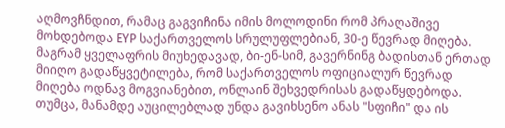აღმოვჩნდით, რამაც გაგვიჩინა იმის მოლოდინი რომ პრაღაშივე მოხდებოდა EYP საქართველოს სრულუფლებიან, 30-ე წევრად მიღება. მაგრამ ყველაფრის მიუხედავად, ბი-ენ-სიმ, გავერნინგ ბადისთან ერთად მიიღო გადაწყვეტილება, რომ საქართველოს ოფიციალურ წევრად მიღება ოდნავ მოგვიანებით, ონლაინ შეხვედრისას გადაწყდებოდა. თუმცა, მანამდე აუცილებლად უნდა გავიხსენო ანას "სფიჩი" და ის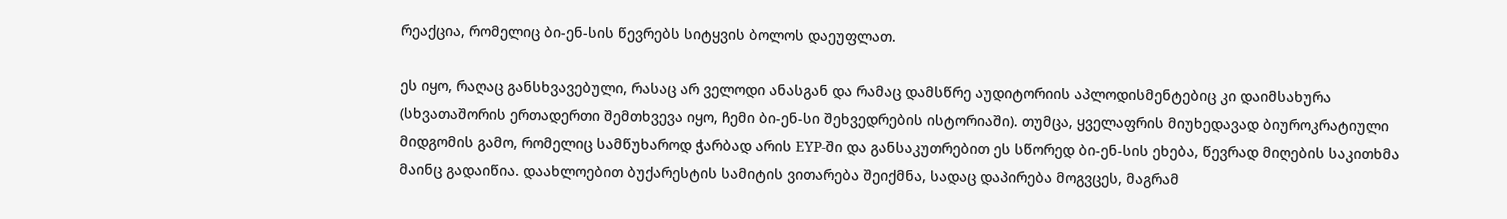რეაქცია, რომელიც ბი-ენ-სის წევრებს სიტყვის ბოლოს დაეუფლათ.

ეს იყო, რაღაც განსხვავებული, რასაც არ ველოდი ანასგან და რამაც დამსწრე აუდიტორიის აპლოდისმენტებიც კი დაიმსახურა (სხვათაშორის ერთადერთი შემთხვევა იყო, ჩემი ბი-ენ-სი შეხვედრების ისტორიაში). თუმცა, ყველაფრის მიუხედავად ბიუროკრატიული მიდგომის გამო, რომელიც სამწუხაროდ ჭარბად არის EYP-ში და განსაკუთრებით ეს სწორედ ბი-ენ-სის ეხება, წევრად მიღების საკითხმა მაინც გადაიწია. დაახლოებით ბუქარესტის სამიტის ვითარება შეიქმნა, სადაც დაპირება მოგვცეს, მაგრამ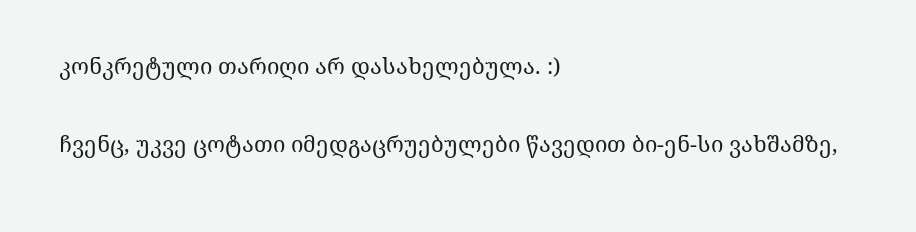კონკრეტული თარიღი არ დასახელებულა. :)

ჩვენც, უკვე ცოტათი იმედგაცრუებულები წავედით ბი-ენ-სი ვახშამზე,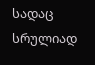სადაც სრულიად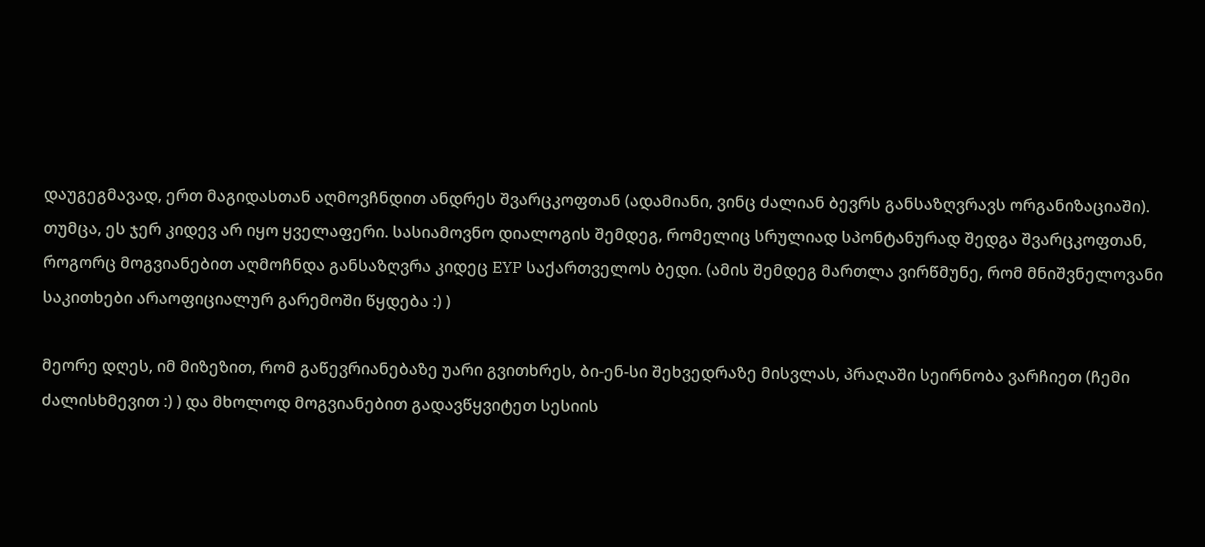დაუგეგმავად, ერთ მაგიდასთან აღმოვჩნდით ანდრეს შვარცკოფთან (ადამიანი, ვინც ძალიან ბევრს განსაზღვრავს ორგანიზაციაში). თუმცა, ეს ჯერ კიდევ არ იყო ყველაფერი. სასიამოვნო დიალოგის შემდეგ, რომელიც სრულიად სპონტანურად შედგა შვარცკოფთან,  როგორც მოგვიანებით აღმოჩნდა განსაზღვრა კიდეც EYP საქართველოს ბედი. (ამის შემდეგ მართლა ვირწმუნე, რომ მნიშვნელოვანი საკითხები არაოფიციალურ გარემოში წყდება :) )

მეორე დღეს, იმ მიზეზით, რომ გაწევრიანებაზე უარი გვითხრეს, ბი-ენ-სი შეხვედრაზე მისვლას, პრაღაში სეირნობა ვარჩიეთ (ჩემი ძალისხმევით :) ) და მხოლოდ მოგვიანებით გადავწყვიტეთ სესიის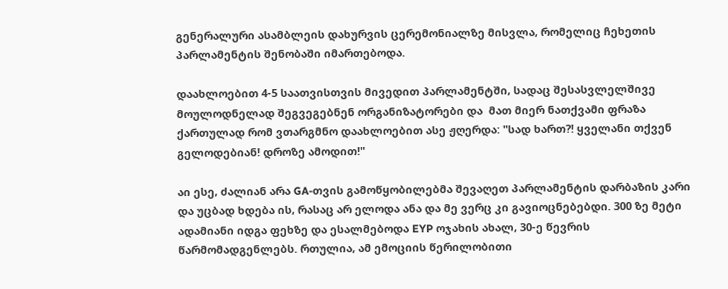გენერალური ასამბლეის დახურვის ცერემონიალზე მისვლა, რომელიც ჩეხეთის პარლამენტის შენობაში იმართებოდა.

დაახლოებით 4-5 საათვისთვის მივედით პარლამენტში, სადაც შესასვლელშივე მოულოდნელად შეგვეგებნენ ორგანიზატორები და  მათ მიერ ნათქვამი ფრაზა ქართულად რომ ვთარგმნო დაახლოებით ასე ჟღერდა: "სად ხართ?! ყველანი თქვენ გელოდებიან! დროზე ამოდით!"

აი ესე, ძალიან არა GA-თვის გამოწყობილებმა შევაღეთ პარლამენტის დარბაზის კარი და უცბად ხდება ის, რასაც არ ელოდა ანა და მე ვერც კი გავიოცნებებდი. 300 ზე მეტი ადამიანი იდგა ფეხზე და ესალმებოდა EYP ოჯახის ახალ, 30-ე წევრის წარმომადგენლებს. რთულია, ამ ემოციის წერილობითი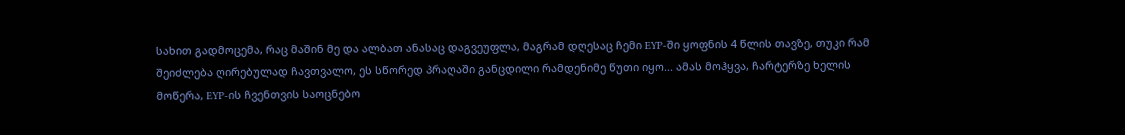სახით გადმოცემა, რაც მაშინ მე და ალბათ ანასაც დაგვეუფლა, მაგრამ დღესაც ჩემი EYP-ში ყოფნის 4 წლის თავზე, თუკი რამ შეიძლება ღირებულად ჩავთვალო, ეს სწორედ პრაღაში განცდილი რამდენიმე წუთი იყო... ამას მოჰყვა, ჩარტერზე ხელის მოწერა, EYP-ის ჩვენთვის საოცნებო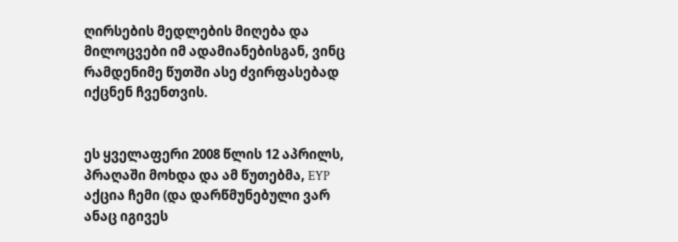ღირსების მედლების მიღება და მილოცვები იმ ადამიანებისგან, ვინც რამდენიმე წუთში ასე ძვირფასებად იქცნენ ჩვენთვის.


ეს ყველაფერი 2008 წლის 12 აპრილს, პრაღაში მოხდა და ამ წუთებმა, EYP აქცია ჩემი (და დარწმუნებული ვარ ანაც იგივეს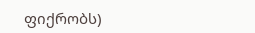ფიქრობს)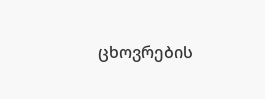ცხოვრების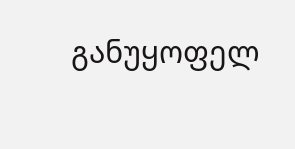განუყოფელ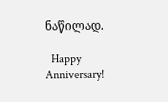ნაწილად.

  Happy Anniversary!